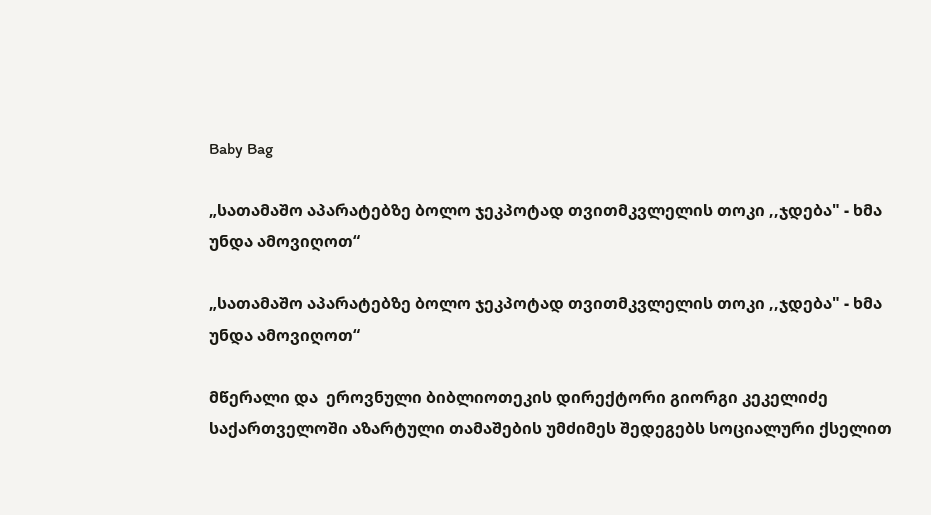Baby Bag

„სათამაშო აპარატებზე ბოლო ჯეკპოტად თვითმკვლელის თოკი ,,ჯდება" - ხმა უნდა ამოვიღოთ“

„სათამაშო აპარატებზე ბოლო ჯეკპოტად თვითმკვლელის თოკი ,,ჯდება" - ხმა უნდა ამოვიღოთ“

მწერალი და  ეროვნული ბიბლიოთეკის დირექტორი გიორგი კეკელიძე საქართველოში აზარტული თამაშების უმძიმეს შედეგებს სოციალური ქსელით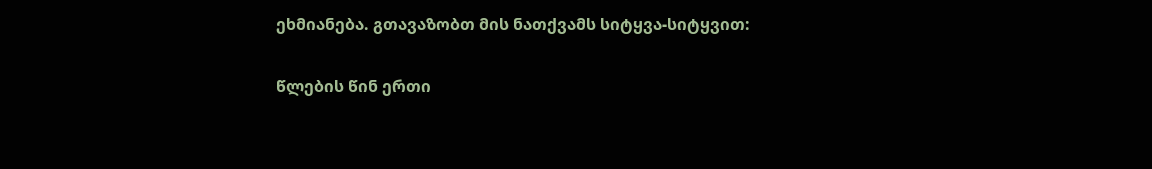ეხმიანება. გთავაზობთ მის ნათქვამს სიტყვა-სიტყვით:

წლების წინ ერთი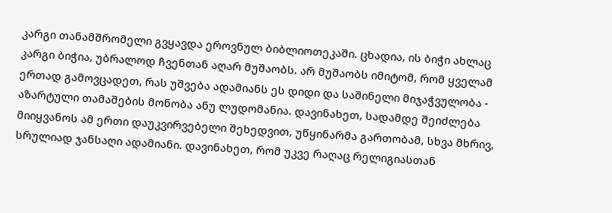კარგი თანამშრომელი გვყავდა ეროვნულ ბიბლიოთეკაში. ცხადია, ის ბიჭი ახლაც კარგი ბიჭია, უბრალოდ ჩვენთან აღარ მუშაობს. არ მუშაობს იმიტომ, რომ ყველამ ერთად გამოვცადეთ, რას უშვება ადამიანს ეს დიდი და საშინელი მიჯაჭვულობა - აზარტული თამაშების მონობა ანუ ლუდომანია. დავინახეთ, სადამდე შეიძლება მიიყვანოს ამ ერთი დაუკვირვებელი შეხედვით, უწყინარმა გართობამ, სხვა მხრივ, სრულიად ჯანსაღი ადამიანი. დავინახეთ, რომ უკვე რაღაც რელიგიასთან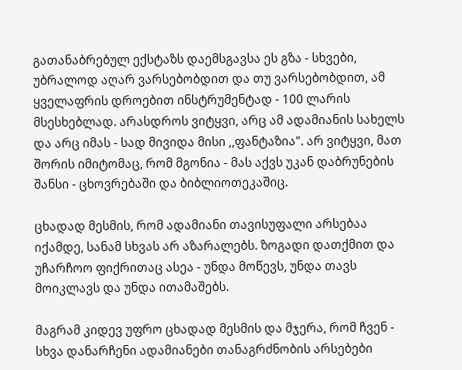გათანაბრებულ ექსტაზს დაემსგავსა ეს გზა - სხვები, უბრალოდ აღარ ვარსებობდით და თუ ვარსებობდით, ამ ყველაფრის დროებით ინსტრუმენტად - 100 ლარის მსესხებლად. არასდროს ვიტყვი, არც ამ ადამიანის სახელს და არც იმას - სად მივიდა მისი ,,ფანტაზია". არ ვიტყვი, მათ შორის იმიტომაც, რომ მგონია - მას აქვს უკან დაბრუნების შანსი - ცხოვრებაში და ბიბლიოთეკაშიც.

ცხადად მესმის, რომ ადამიანი თავისუფალი არსებაა იქამდე, სანამ სხვას არ აზარალებს. ზოგადი დათქმით და უჩარჩოო ფიქრითაც ასეა - უნდა მოწევს, უნდა თავს მოიკლავს და უნდა ითამაშებს.

მაგრამ კიდევ უფრო ცხადად მესმის და მჯერა, რომ ჩვენ - სხვა დანარჩენი ადამიანები თანაგრძნობის არსებები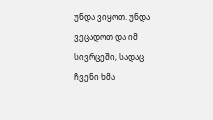უნდა ვიყოთ. უნდა ვეცადოთ და იმ სივრცეში, სადაც ჩვენი ხმა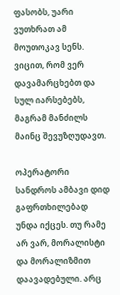ფასობს, უარი ვუთხრათ ამ მოუთოკავ სენს. ვიცით, რომ ვერ დავამარცხებთ და სულ იარსებებს, მაგრამ მანძილს მაინც შევუზღუდავთ.

ოპერატორი სანდროს ამბავი დიდ გაფრთხილებად უნდა იქცეს. თუ რამე არ ვარ, მორალისტი და მორალიზმით დაავადებული. არც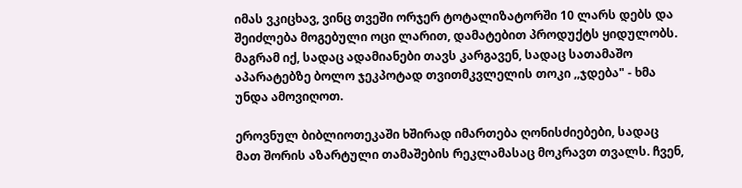იმას ვკიცხავ, ვინც თვეში ორჯერ ტოტალიზატორში 10 ლარს დებს და შეიძლება მოგებული ოცი ლარით, დამატებით პროდუქტს ყიდულობს. მაგრამ იქ, სადაც ადამიანები თავს კარგავენ, სადაც სათამაშო აპარატებზე ბოლო ჯეკპოტად თვითმკვლელის თოკი ,,ჯდება" - ხმა უნდა ამოვიღოთ.

ეროვნულ ბიბლიოთეკაში ხშირად იმართება ღონისძიებები, სადაც მათ შორის აზარტული თამაშების რეკლამასაც მოკრავთ თვალს. ჩვენ,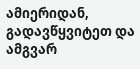ამიერიდან, გადავწყვიტეთ და ამგვარ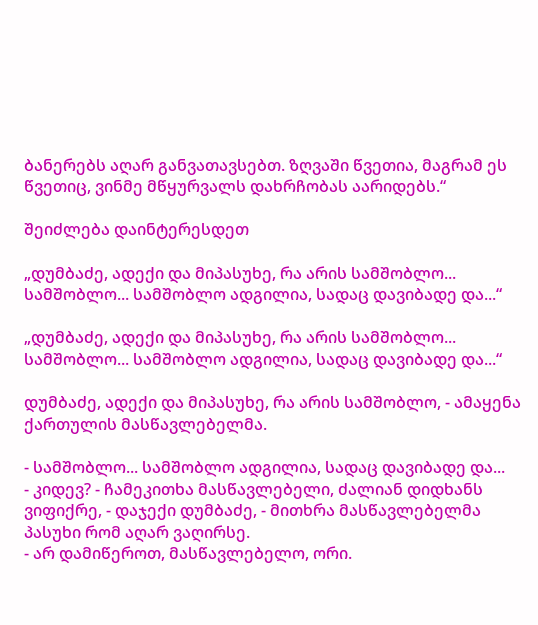ბანერებს აღარ განვათავსებთ. ზღვაში წვეთია, მაგრამ ეს წვეთიც, ვინმე მწყურვალს დახრჩობას აარიდებს.“

შეიძლება დაინტერესდეთ

„დუმბაძე, ადექი და მიპასუხე, რა არის სამშობლო... სამშობლო... სამშობლო ადგილია, სადაც დავიბადე და...“

„დუმბაძე, ადექი და მიპასუხე, რა არის სამშობლო... სამშობლო... სამშობლო ადგილია, სადაც დავიბადე და...“

დუმბაძე, ადექი და მიპასუხე, რა არის სამშობლო, - ამაყენა ქართულის მასწავლებელმა.

- სამშობლო... სამშობლო ადგილია, სადაც დავიბადე და...
- კიდევ? - ჩამეკითხა მასწავლებელი, ძალიან დიდხანს ვიფიქრე, - დაჯექი დუმბაძე, - მითხრა მასწავლებელმა პასუხი რომ აღარ ვაღირსე.
- არ დამიწეროთ, მასწავლებელო, ორი.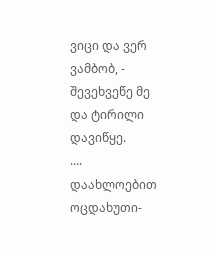ვიცი და ვერ ვამბობ, - შევეხვეწე მე და ტირილი დავიწყე.
....
დაახლოებით ოცდახუთი-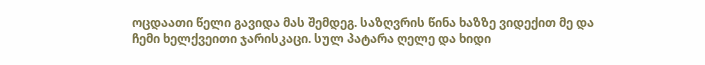ოცდაათი წელი გავიდა მას შემდეგ. საზღვრის წინა ხაზზე ვიდექით მე და ჩემი ხელქვეითი ჯარისკაცი. სულ პატარა ღელე და ხიდი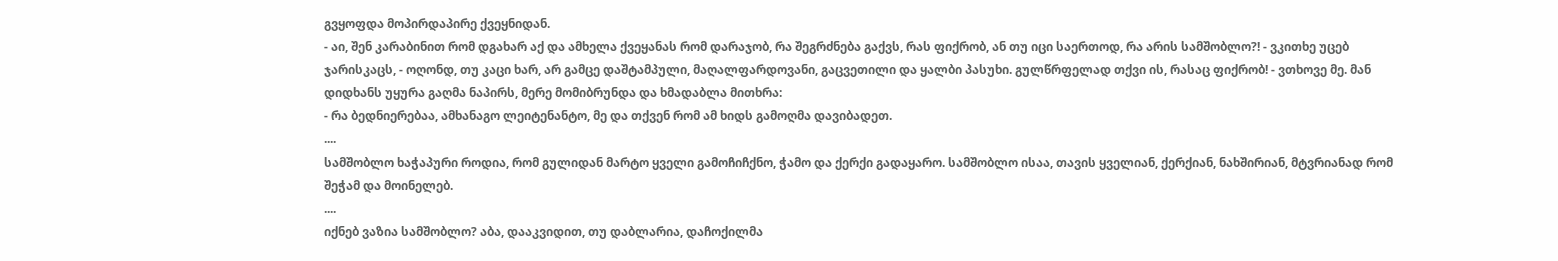გვყოფდა მოპირდაპირე ქვეყნიდან.
- აი, შენ კარაბინით რომ დგახარ აქ და ამხელა ქვეყანას რომ დარაჯობ, რა შეგრძნება გაქვს, რას ფიქრობ, ან თუ იცი საერთოდ, რა არის სამშობლო?! - ვკითხე უცებ ჯარისკაცს, - ოღონდ, თუ კაცი ხარ, არ გამცე დაშტამპული, მაღალფარდოვანი, გაცვეთილი და ყალბი პასუხი. გულწრფელად თქვი ის, რასაც ფიქრობ! - ვთხოვე მე. მან დიდხანს უყურა გაღმა ნაპირს, მერე მომიბრუნდა და ხმადაბლა მითხრა:
- რა ბედნიერებაა, ამხანაგო ლეიტენანტო, მე და თქვენ რომ ამ ხიდს გამოღმა დავიბადეთ.
....
სამშობლო ხაჭაპური როდია, რომ გულიდან მარტო ყველი გამოჩიჩქნო, ჭამო და ქერქი გადაყარო. სამშობლო ისაა, თავის ყველიან, ქერქიან, ნახშირიან, მტვრიანად რომ შეჭამ და მოინელებ.
....
იქნებ ვაზია სამშობლო? აბა, დააკვიდით, თუ დაბლარია, დაჩოქილმა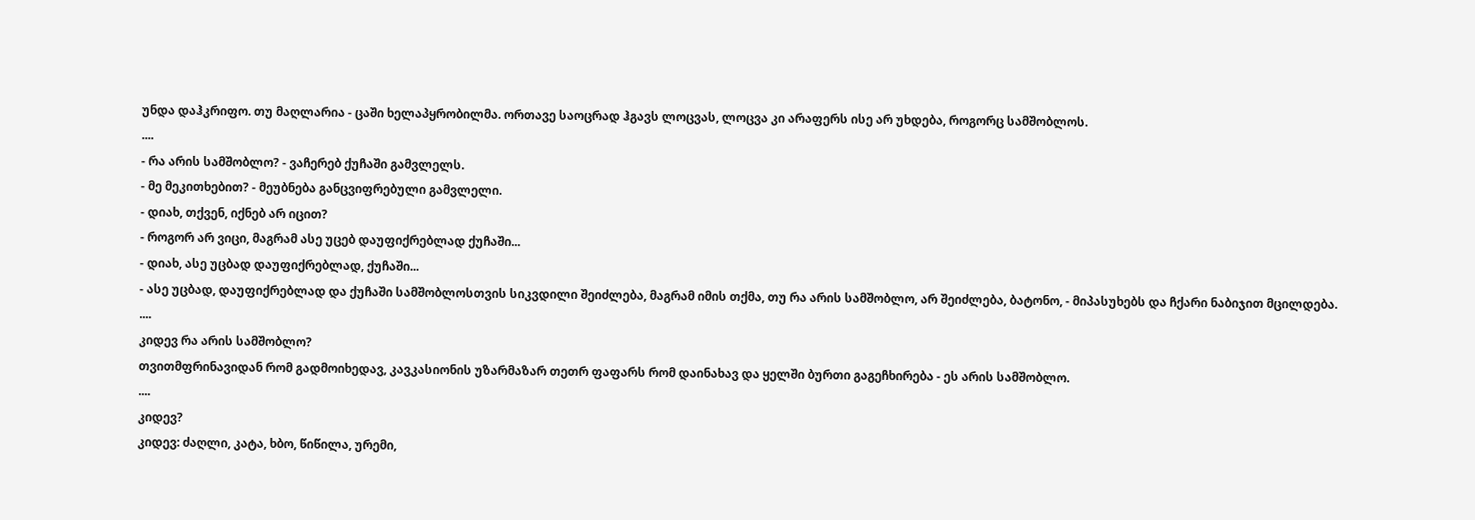უნდა დაჰკრიფო. თუ მაღლარია - ცაში ხელაპყრობილმა. ორთავე საოცრად ჰგავს ლოცვას, ლოცვა კი არაფერს ისე არ უხდება, როგორც სამშობლოს.
....
- რა არის სამშობლო? - ვაჩერებ ქუჩაში გამვლელს.
- მე მეკითხებით? - მეუბნება განცვიფრებული გამვლელი.
- დიახ, თქვენ, იქნებ არ იცით?
- როგორ არ ვიცი, მაგრამ ასე უცებ დაუფიქრებლად ქუჩაში...
- დიახ, ასე უცბად დაუფიქრებლად, ქუჩაში...
- ასე უცბად, დაუფიქრებლად და ქუჩაში სამშობლოსთვის სიკვდილი შეიძლება, მაგრამ იმის თქმა, თუ რა არის სამშობლო, არ შეიძლება, ბატონო, - მიპასუხებს და ჩქარი ნაბიჯით მცილდება.
....
კიდევ რა არის სამშობლო?
თვითმფრინავიდან რომ გადმოიხედავ, კავკასიონის უზარმაზარ თეთრ ფაფარს რომ დაინახავ და ყელში ბურთი გაგეჩხირება - ეს არის სამშობლო.
....
კიდევ?
კიდევ: ძაღლი, კატა, ხბო, წიწილა, ურემი,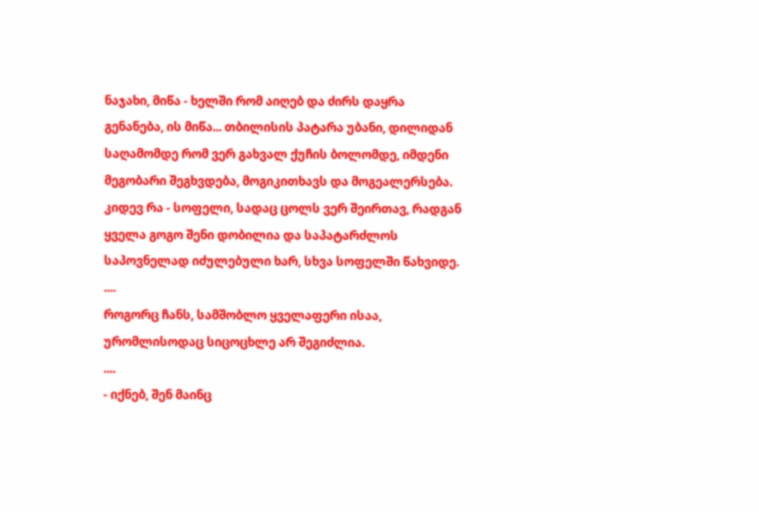ნაჯახი, მიწა - ხელში რომ აიღებ და ძირს დაყრა გენანება, ის მიწა... თბილისის პატარა უბანი, დილიდან საღამომდე რომ ვერ გახვალ ქუჩის ბოლომდე, იმდენი მეგობარი შეგხვდება, მოგიკითხავს და მოგეალერსება.
კიდევ რა - სოფელი, სადაც ცოლს ვერ შეირთავ, რადგან ყველა გოგო შენი დობილია და საპატარძლოს საპოვნელად იძულებული ხარ, სხვა სოფელში წახვიდე.
....
როგორც ჩანს, სამშობლო ყველაფერი ისაა, ურომლისოდაც სიცოცხლე არ შეგიძლია.
....
- იქნებ, შენ მაინც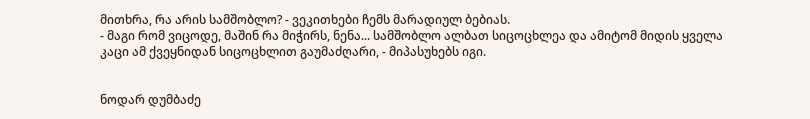მითხრა, რა არის სამშობლო? - ვეკითხები ჩემს მარადიულ ბებიას.
- მაგი რომ ვიცოდე, მაშინ რა მიჭირს, ნენა... სამშობლო ალბათ სიცოცხლეა და ამიტომ მიდის ყველა კაცი ამ ქვეყნიდან სიცოცხლით გაუმაძღარი, - მიპასუხებს იგი.


ნოდარ დუმბაძე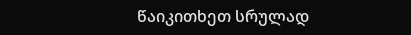წაიკითხეთ სრულად